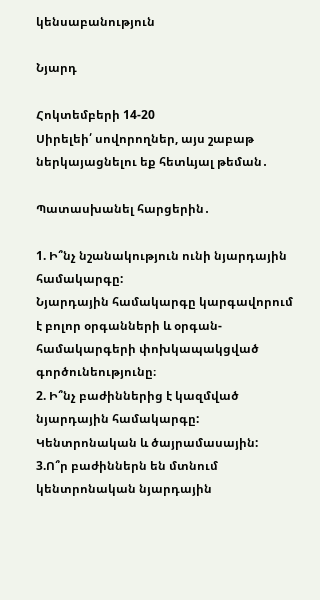կենսաբանություն

Նյարդ

Հոկտեմբերի 14-20
Սիրելեի՛ սովորողներ, այս շաբաթ ներկայացնելու եք հետևյալ թեման․

Պատասխանել հարցերին․

1. Ի՞նչ նշանակություն ունի նյարդային համակարգը:
Նյարդային համակարգը կարգավորում է բոլոր օրգանների և օրգան-համակարգերի փոխկապակցված գործունեությունը։
2. Ի՞նչ բաժիններից է կազմված նյարդային համակարգը:
Կենտրոնական և ծայրամասային:
3.Ո՞ր բաժիններն են մտնում կենտրոնական նյարդային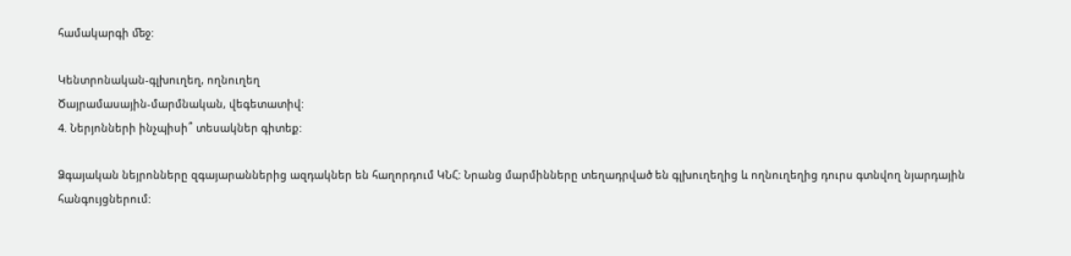համակարգի ﬔջ:

Կենտրոնական-գլխուղեղ, ողնուղեղ
Ծայրամասային-մարմնական, վեգետատիվ:
4. Ներյոնների ինչպիսի՞ տեսակներ գիտեք:

Ձգայական նեյրոնները զգայարաններից ազդակներ են հաղորդում ԿՆՀ: Նրանց մարմինները տեղադրված են գլխուղեղից և ողնուղեղից դուրս գտնվող նյարդային հանգույցներում: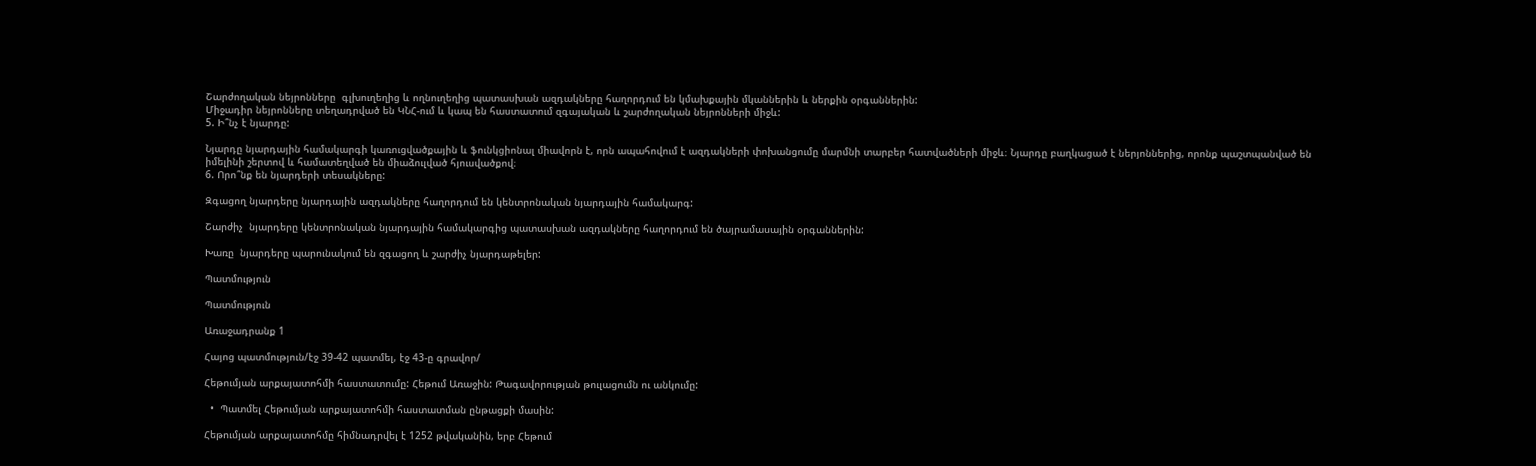Շարժողական նեյրոնները  գլխուղեղից և ողնուղեղից պատասխան ազդակները հաղորդում են կմախքային մկաններին և ներքին օրգաններին:
Միջադիր նեյրոնները տեղադրված են ԿՆՀ-ում և կապ են հաստատում զգայական և շարժողական նեյրոնների միջև:
5. Ի՞նչ է նյարդը:

Նյարդը նյարդային համակարգի կառուցվածքային և ֆունկցիոնալ միավորն է, որն ապահովում է ազդակների փոխանցումը մարմնի տարբեր հատվածների միջև։ Նյարդը բաղկացած է ներյոններից, որոնք պաշտպանված են իմելինի շերտով և համատեղված են միաձուլված հյուսվածքով։
6. Որո՞նք են նյարդերի տեսակները:

Զգացող նյարդերը նյարդային ազդակները հաղորդում են կենտրոնական նյարդային համակարգ:

Շարժիչ  նյարդերը կենտրոնական նյարդային համակարգից պատասխան ազդակները հաղորդում են ծայրամասային օրգաններին:

Խառը  նյարդերը պարունակում են զգացող և շարժիչ նյարդաթելեր:

Պատմություն

Պատմություն

Առաջադրանք 1

Հայոց պատմություն/էջ 39-42 պատմել, էջ 43-ը գրավոր/

Հեթումյան արքայատոհմի հաստատումը: Հեթում Առաջին: Թագավորության թուլացումն ու անկումը:

  •  Պատմել Հեթումյան արքայատոհմի հաստատման ընթացքի մասին:

Հեթումյան արքայատոհմը հիմնադրվել է 1252 թվականին, երբ Հեթում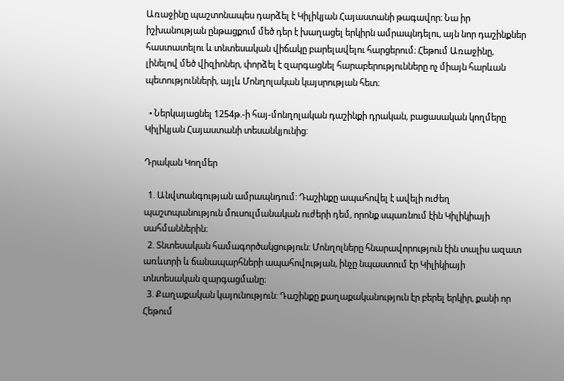Առաջինը պաշտոնապես դարձել է Կիլիկյան Հայաստանի թագավոր։ Նա իր իշխանության ընթացքում մեծ դեր է խաղացել երկիրն ամրապնդելու, այն նոր դաշինքներ հաստատելու և տնտեսական վիճակը բարելավելու հարցերում։ Հեթում Առաջինը, լինելով մեծ վիզիոներ, փորձել է զարգացնել հարաբերությունները ոչ միայն հարևան պետությունների, այլև Մոնղոլական կայսրության հետ։

  • Ներկայացնել 1254թ.-ի հայ-մոնղոլական դաշինքի դրական, բացասական կողմերը Կիլիկյան Հայաստանի տեսանկյունից:

Դրական Կողմեր

  1. Անվտանգության ամրապնդում: Դաշինքը ապահովել է ավելի ուժեղ պաշտպանություն մուսուլմանական ուժերի դեմ, որոնք սպառնում էին Կիլիկիայի սահմաններին։
  2. Տնտեսական համագործակցություն: Մոնղոլները հնարավորություն էին տալիս ազատ առևտրի և ճանապարհների ապահովության, ինչը նպաստում էր Կիլիկիայի տնտեսական զարգացմանը։
  3. Քաղաքական կայունություն: Դաշինքը քաղաքականություն էր բերել երկիր, քանի որ Հեթում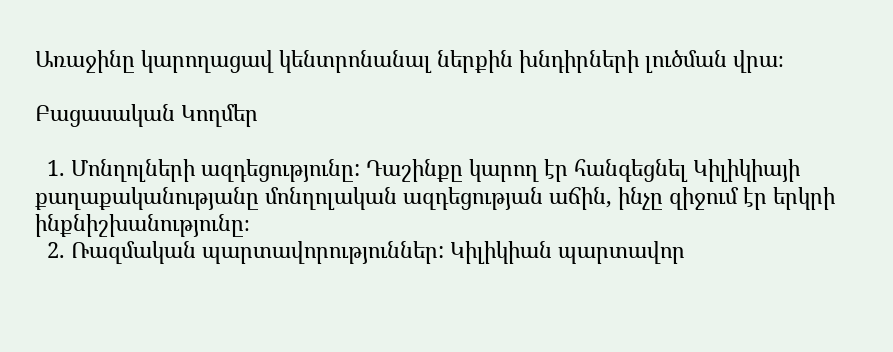Առաջինը կարողացավ կենտրոնանալ ներքին խնդիրների լուծման վրա։

Բացասական Կողմեր

  1. Մոնղոլների ազդեցությունը: Դաշինքը կարող էր հանգեցնել Կիլիկիայի քաղաքականությանը մոնղոլական ազդեցության աճին, ինչը զիջում էր երկրի ինքնիշխանությունը։
  2. Ռազմական պարտավորություններ: Կիլիկիան պարտավոր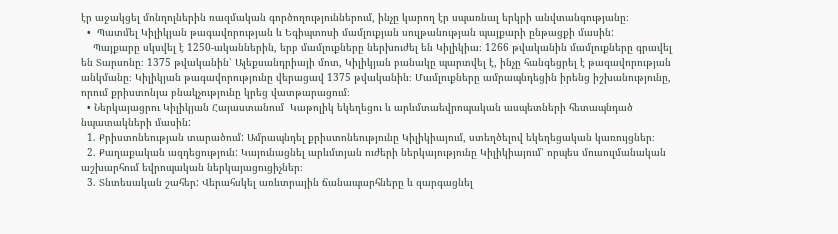էր աջակցել մոնղոլներին ռազմական գործողություններում, ինչը կարող էր սպառնալ երկրի անվտանգությանը։
  •  Պատմել Կիլիկյան թագավորության և Եգիպտոսի մամլուքյան սուլթանության պայքարի ընթացքի մասին:
    Պայքարը սկսվել է 1250-ականներին, երբ մամլուքները ներխուժել են Կիլիկիա։ 1266 թվականին մամլուքները գրավել են Տարսոնը։ 1375 թվականին՝ Ալեքսանդրիայի մոտ, Կիլիկյան բանակը պարտվել է, ինչը հանգեցրել է թագավորության անկմանը։ Կիլիկյան թագավորությունը վերացավ 1375 թվականին։ Մամլուքները ամրապնդեցին իրենց իշխանությունը, որում քրիստոնյա բնակչությունը կրեց վատթարացում։
  • Ներկայացրու Կիլիկյան Հայաստանում  Կաթոլիկ եկեղեցու և արևմտաեվրոպական ասպետների հետապնդած նպատակների մասին:
  1. Քրիստոնեության տարածում: Ամրապնդել քրիստոնեությունը Կիլիկիայում, ստեղծելով եկեղեցական կառույցներ։
  2. Քաղաքական ազդեցություն: Կայունացնել արևմտյան ուժերի ներկայությունը Կիլիկիայում՝ որպես մուսուլմանական աշխարհում եվրոպական ներկայացուցիչներ։
  3. Տնտեսական շահեր: Վերահսկել առևտրային ճանապարհները և զարգացնել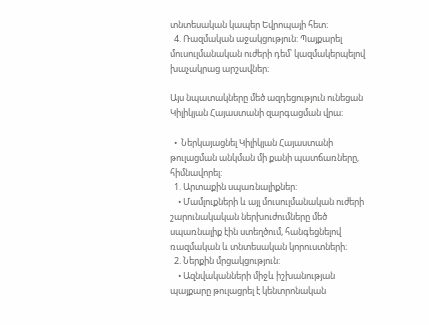տնտեսական կապեր Եվրոպայի հետ։
  4. Ռազմական աջակցություն: Պայքարել մուսուլմանական ուժերի դեմ՝ կազմակերպելով խաչակրաց արշավներ։

Այս նպատակները մեծ ազդեցություն ունեցան Կիլիկյան Հայաստանի զարգացման վրա։

  •  Ներկայացնել Կիլիկյան Հայաստանի թուլացման անկման մի քանի պատճառները, հիմնավորել:
  1. Արտաքին սպառնալիքներ:
    • Մամլուքների և այլ մուսուլմանական ուժերի շարունակական ներխուժումները մեծ սպառնալիք էին ստեղծում, հանգեցնելով ռազմական և տնտեսական կորուստների։
  2. Ներքին մրցակցություն:
    • Ազնվականների միջև իշխանության պայքարը թուլացրել է կենտրոնական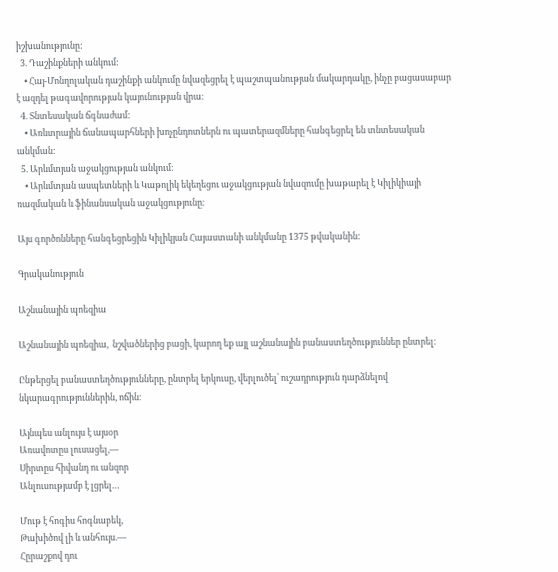իշխանությունը:
  3. Դաշինքների անկում:
    • Հայ-Մոնղոլական դաշինքի անկումը նվազեցրել է պաշտպանության մակարդակը, ինչը բացասաբար է ազդել թագավորության կայունության վրա։
  4. Տնտեսական ճգնաժամ:
    • Առևտրային ճանապարհների խոչընդոտներն ու պատերազմները հանգեցրել են տնտեսական անկման:
  5. Արևմտյան աջակցության անկում:
    • Արևմտյան ասպետների և Կաթոլիկ եկեղեցու աջակցության նվազումը խաթարել է Կիլիկիայի ռազմական և ֆինանսական աջակցությունը։

Այս գործոնները հանգեցրեցին Կիլիկյան Հայաստանի անկմանը 1375 թվականին:

Գրականություն

Աշնանային պոեզիա

Աշնանային պոեզիա,  նշվածներից բացի, կարող եք այլ աշնանային բանաստեղծություններ ընտրել։

Ընթերցել բանաստեղծությունները, ընտրել երկուսը, վերլուծել՝ ուշադրություն դարձնելով նկարագրություններին, ոճին։

Այնպես անլույս է այսօր
Առավոտըս լուսացել,—
Սիրտըս հիվանդ ու անզոր
Անլուսությամբ է լցրել…

Մութ է հոգիս հոգնաբեկ,
Թախիծով լի և անհույս.—
Հըրաշքով դու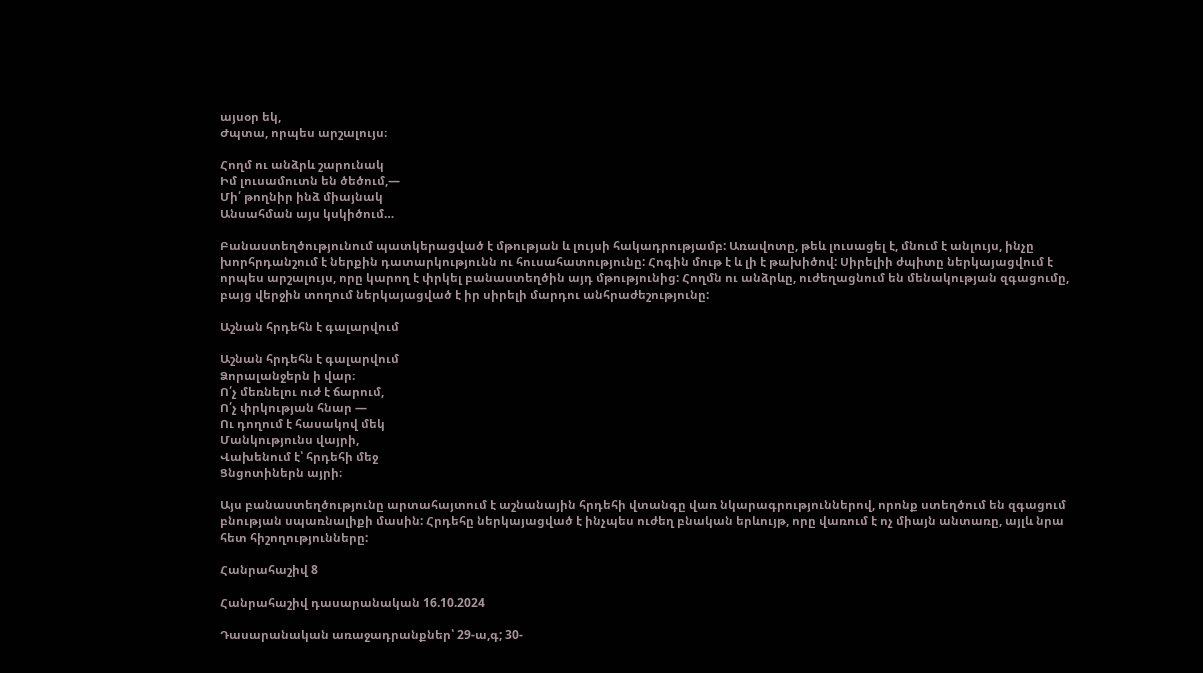այսօր եկ,
Ժպտա, որպես արշալույս։

Հողմ ու անձրև շարունակ
Իմ լուսամուտն են ծեծում,—
Մի՛ թողնիր ինձ միայնակ
Անսահման այս կսկիծում…

Բանաստեղծությունում պատկերացված է մթության և լույսի հակադրությամբ: Առավոտը, թեև լուսացել է, մնում է անլույս, ինչը խորհրդանշում է ներքին դատարկությունն ու հուսահատությունը: Հոգին մութ է և լի է թախիծով: Սիրելիի ժպիտը ներկայացվում է որպես արշալույս, որը կարող է փրկել բանաստեղծին այդ մթությունից: Հողմն ու անձրևը, ուժեղացնում են մենակության զգացումը, բայց վերջին տողում ներկայացված է իր սիրելի մարդու անհրաժեշությունը:

Աշնան հրդեհն է գալարվում

Աշնան հրդեհն է գալարվում
Ձորալանջերն ի վար։
Ո՛չ մեռնելու ուժ է ճարում,
Ո՛չ փրկության հնար —
Ու դողում է հասակով մեկ
Մանկությունս վայրի,
Վախենում է՝ հրդեհի մեջ
Ցնցոտիներն այրի։

Այս բանաստեղծությունը արտահայտում է աշնանային հրդեհի վտանգը վառ նկարագրություններով, որոնք ստեղծում են զգացում բնության սպառնալիքի մասին: Հրդեհը ներկայացված է ինչպես ուժեղ բնական երևույթ, որը վառում է ոչ միայն անտառը, այլև նրա հետ հիշողությունները:

Հանրահաշիվ 8

Հանրահաշիվ դասարանական 16.10.2024

Դասարանական առաջադրանքներ՝ 29-ա,գ; 30-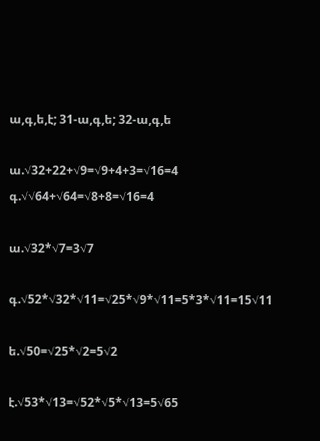ա,գ,ե,է; 31-ա,գ,ե; 32-ա,գ,ե

ա.√32+22+√9=√9+4+3=√16=4
գ.√√64+√64=√8+8=√16=4

ա.√32*√7=3√7

գ.√52*√32*√11=√25*√9*√11=5*3*√11=15√11

ե.√50=√25*√2=5√2

է.√53*√13=√52*√5*√13=5√65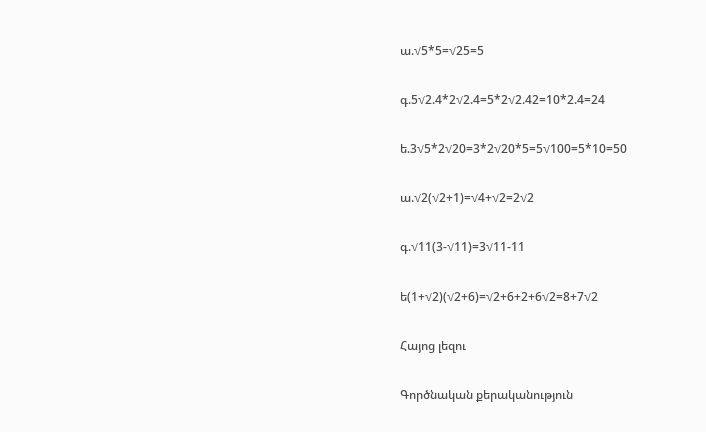ա.√5*5=√25=5

գ.5√2.4*2√2.4=5*2√2.42=10*2.4=24

ե.3√5*2√20=3*2√20*5=5√100=5*10=50

ա.√2(√2+1)=√4+√2=2√2

գ.√11(3-√11)=3√11-11

ե(1+√2)(√2+6)=√2+6+2+6√2=8+7√2

Հայոց լեզու

Գործնական քերականություն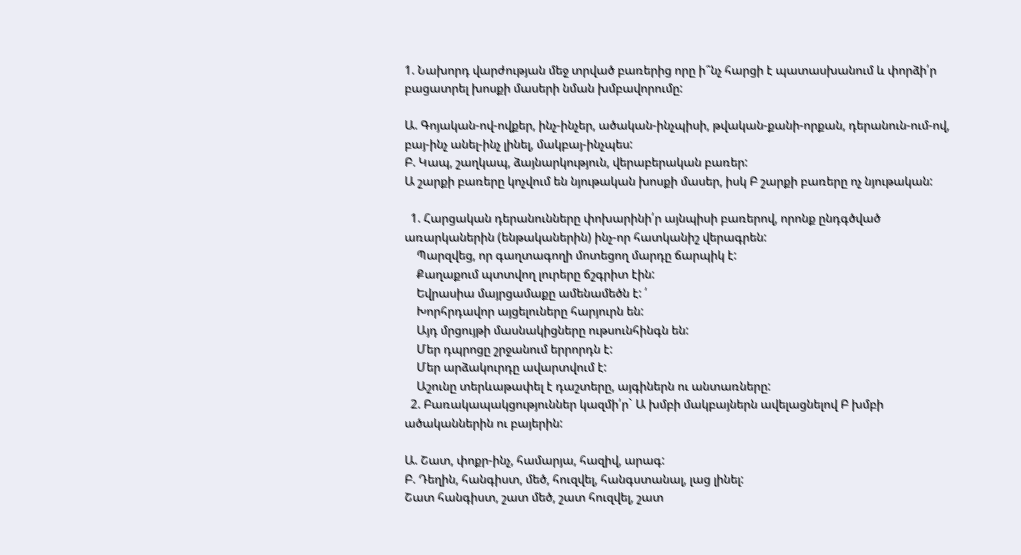1. Նախորդ վարժության մեջ տրված բառերից որը ի՞նչ հարցի է պատասխանում և փորձի՛ր բացատրել խոսքի մասերի նման խմբավորումը:

Ա. Գոյական-ով-ովքեր, ինչ-ինչեր, ածական-ինչպիսի, թվական-քանի-որքան, դերանուն-ում-ով, բայ-ինչ անել-ինչ լինել, մակբայ-ինչպես:
Բ. Կապ, շաղկապ, ձայնարկություն, վերաբերական բառեր:
Ա շարքի բառերը կոչվում են նյութական խոսքի մասեր, իսկ Բ շարքի բառերը ոչ նյութական:

  1. Հարցական դերանունները փոխարինի՛ր այնպիսի բառերով, որոնք ընդգծված առարկաներին (ենթականերին) ինչ-որ հատկանիշ վերագրեն:
    Պարզվեց, որ գաղտագողի մոտեցող մարդը ճարպիկ է:
    Քաղաքում պտտվող լուրերը ճշգրիտ էին:
    Եվրասիա մայրցամաքը ամենամեծն է: ՛
    Խորհրդավոր այցելուները հարյուրն են:
    Այդ մրցույթի մասնակիցները ութսունհինգն են:
    Մեր դպրոցը շրջանում երրորդն է:
    Մեր արձակուրդը ավարտվում է:
    Աշունը տերևաթափել է դաշտերը, այգիներն ու անտառները:
  2. Բառակապակցություններ կազմի՛ր` Ա խմբի մակբայներն ավելացնելով Բ խմբի ածականներին ու բայերին:

Ա. Շատ, փոքր-ինչ, համարյա, հազիվ, արագ:
Բ. Դեղին, հանգիստ, մեծ, հուզվել, հանգստանալ, լաց լինել:
Շատ հանգիստ, շատ մեծ, շատ հուզվել, շատ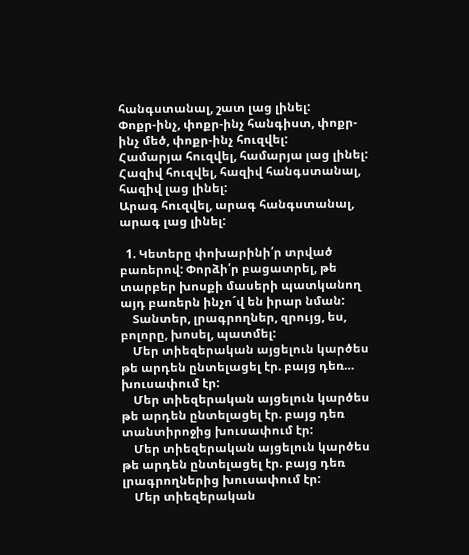հանգստանալ, շատ լաց լինել:
Փոքր-ինչ, փոքր-ինչ հանգիստ, փոքր-ինչ մեծ, փոքր-ինչ հուզվել:
Համարյա հուզվել, համարյա լաց լինել:
Հազիվ հուզվել, հազիվ հանգստանալ, հազիվ լաց լինել:
Արագ հուզվել, արագ հանգստանալ, արագ լաց լինել:

  1. Կետերը փոխարինի՛ր տրված բառերով: Փորձի՛ր բացատրել, թե տարբեր խոսքի մասերի պատկանող այդ բառերն ինչո´վ են իրար նման:
    Տանտեր, լրագրողներ, զրույց, ես, բոլորը, խոսել, պատմել:
    Մեր տիեզերական այցելուն կարծես թե արդեն ընտելացել էր. բայց դեռ… խուսափում էր:
    Մեր տիեզերական այցելուն կարծես թե արդեն ընտելացել էր. բայց դեռ տանտիրոջից խուսափում էր:
    Մեր տիեզերական այցելուն կարծես թե արդեն ընտելացել էր. բայց դեռ լրագրողներից խուսափում էր:
    Մեր տիեզերական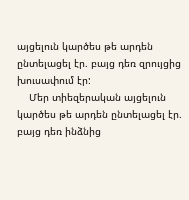այցելուն կարծես թե արդեն ընտելացել էր. բայց դեռ զրույցից խուսափում էր:
    Մեր տիեզերական այցելուն կարծես թե արդեն ընտելացել էր. բայց դեռ ինձնից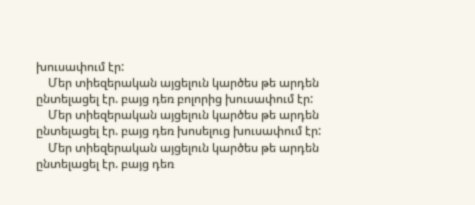խուսափում էր:
    Մեր տիեզերական այցելուն կարծես թե արդեն ընտելացել էր. բայց դեռ բոլորից խուսափում էր:
    Մեր տիեզերական այցելուն կարծես թե արդեն ընտելացել էր. բայց դեռ խոսելուց խուսափում էր:
    Մեր տիեզերական այցելուն կարծես թե արդեն ընտելացել էր. բայց դեռ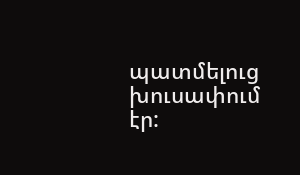պատմելուց խուսափում էր: